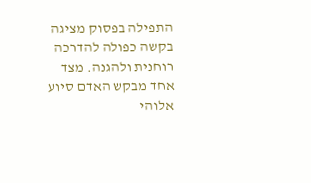התפילה בפסוק מציגה בקשה כפולה להדרכה רוחנית ולהגנה. מצד אחד מבקש האדם סיוע אלוהי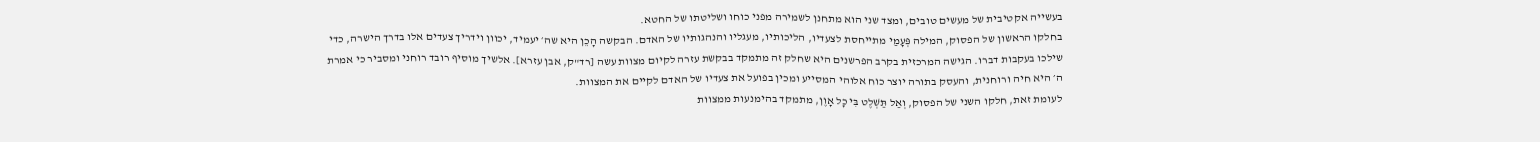בעשייה אקטיבית של מעשים טובים, ומצד שני הוא מתחנן לשמירה מפני כוחו ושליטתו של החטא.
בחלקו הראשון של הפסוק, המילה פְּעָמַי מתייחסת לצעדיו, הליכותיו, מעגליו והנהגותיו של האדם. הבקשה הָכֵן היא שה׳ יעמיד, יכוון וידריך צעדים אלו בדרך הישרה, כדי שילכו בעקבות דברו. הגישה המרכזית בקרב הפרשנים היא שחלק זה מתמקד בבקשת עזרה לקיום מצוות עשה [רד"ק, אבן עזרא]. אלשיך מוסיף רובד רוחני ומסביר כי אמרת ה׳ היא חיה ורוחנית, והעסק בתורה יוצר כוח אלוהי המסייע ומכין בפועל את צעדיו של האדם לקיים את המצוות.
לעומת זאת, חלקו השני של הפסוק, וְאַל תַּשְׁלֶט בִּי כָל אָוֶן, מתמקד בהימנעות ממצוות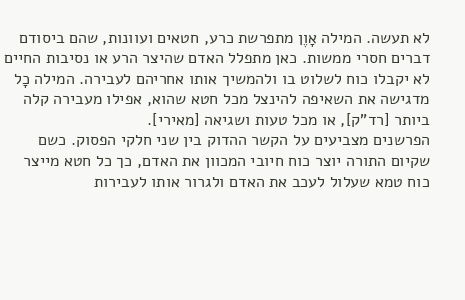לא תעשה. המילה אָוֶן מתפרשת כרע, חטאים ועוונות, שהם ביסודם דברים חסרי ממשות. כאן מתפלל האדם שהיצר הרע או נסיבות החיים לא יקבלו כוח לשלוט בו ולהמשיך אותו אחריהם לעבירה. המילה כָל מדגישה את השאיפה להינצל מכל חטא שהוא, אפילו מעבירה קלה ביותר [רד"ק], או מכל טעות ושגיאה [מאירי].
הפרשנים מצביעים על הקשר ההדוק בין שני חלקי הפסוק. כשם שקיום התורה יוצר כוח חיובי המכוון את האדם, כך כל חטא מייצר כוח טמא שעלול לעכב את האדם ולגרור אותו לעבירות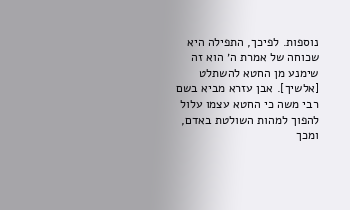נוספות. לפיכך, התפילה היא שכוחה של אמרת ה׳ הוא זה שימנע מן החטא להשתלט [אלשיך]. אבן עזרא מביא בשם רבי משה כי החטא עצמו עלול להפוך למהות השולטת באדם, ומכך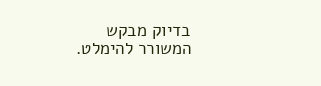בדיוק מבקש המשורר להימלט.